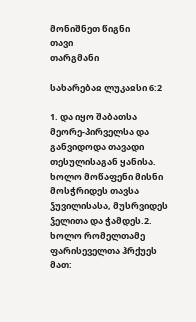მონიშნეთ წიგნი
თავი
თარგმანი

სახარებაჲ ლუკაჲსი 6:2

1. და იყო შაბათსა მეორე-პირველსა და განვიდოდა თავადი თესულისაგან ყანისა. ხოლო მოწაფენი მისნი მოსჭრიდეს თავსა ჴუვილისასა, მუსრვიდეს ჴელითა და ჭამდეს.2. ხოლო რომელთამე ფარისეველთა ჰრქუეს მათ: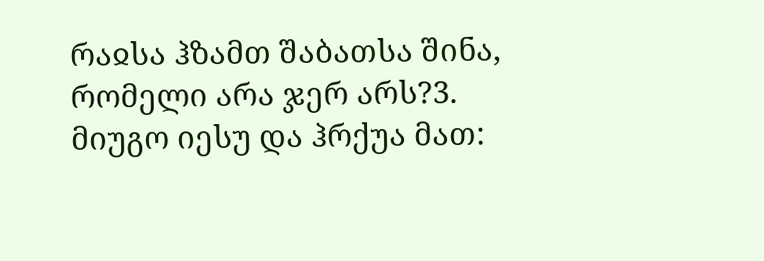რაჲსა ჰზამთ შაბათსა შინა, რომელი არა ჯერ არს?3. მიუგო იესუ და ჰრქუა მათ: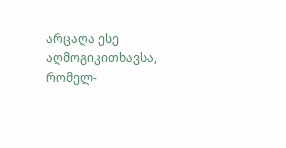არცაღა ესე აღმოგიკითხავსა, რომელ-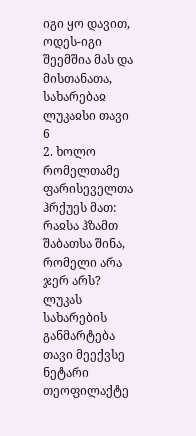იგი ყო დავით, ოდეს-იგი შეემშია მას და მისთანათა,
სახარებაჲ ლუკაჲსი თავი 6
2. ხოლო რომელთამე ფარისეველთა ჰრქუეს მათ: რაჲსა ჰზამთ შაბათსა შინა, რომელი არა ჯერ არს?
ლუკას სახარების განმარტება თავი მეექვსე
ნეტარი თეოფილაქტე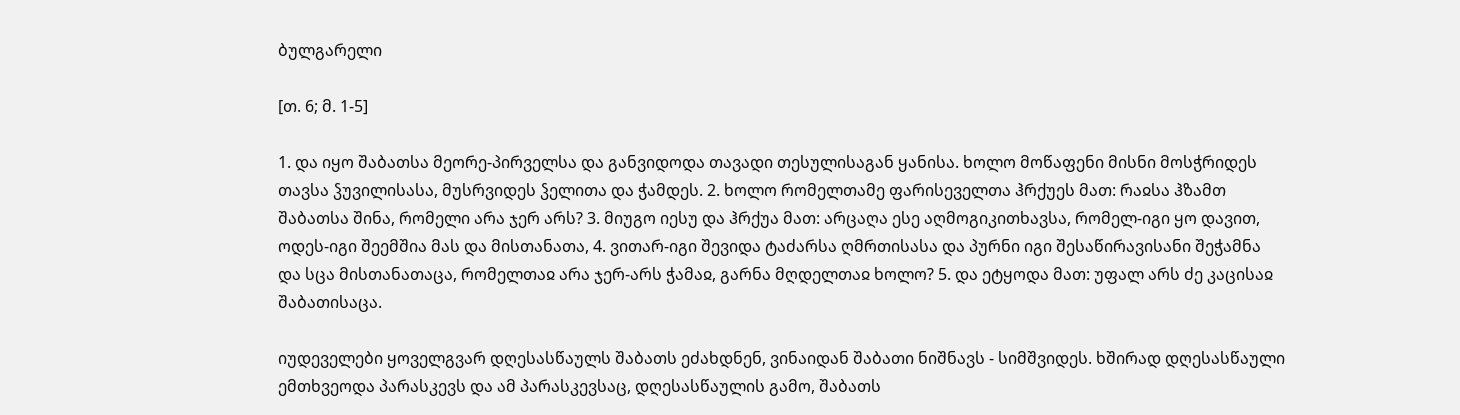ბულგარელი

[თ. 6; მ. 1-5]

1. და იყო შაბათსა მეორე-პირველსა და განვიდოდა თავადი თესულისაგან ყანისა. ხოლო მოწაფენი მისნი მოსჭრიდეს თავსა ჴუვილისასა, მუსრვიდეს ჴელითა და ჭამდეს. 2. ხოლო რომელთამე ფარისეველთა ჰრქუეს მათ: რაჲსა ჰზამთ შაბათსა შინა, რომელი არა ჯერ არს? 3. მიუგო იესუ და ჰრქუა მათ: არცაღა ესე აღმოგიკითხავსა, რომელ-იგი ყო დავით, ოდეს-იგი შეემშია მას და მისთანათა, 4. ვითარ-იგი შევიდა ტაძარსა ღმრთისასა და პურნი იგი შესაწირავისანი შეჭამნა და სცა მისთანათაცა, რომელთაჲ არა ჯერ-არს ჭამაჲ, გარნა მღდელთაჲ ხოლო? 5. და ეტყოდა მათ: უფალ არს ძე კაცისაჲ შაბათისაცა.

იუდეველები ყოველგვარ დღესასწაულს შაბათს ეძახდნენ, ვინაიდან შაბათი ნიშნავს - სიმშვიდეს. ხშირად დღესასწაული ემთხვეოდა პარასკევს და ამ პარასკევსაც, დღესასწაულის გამო, შაბათს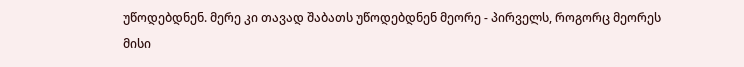უწოდებდნენ. მერე კი თავად შაბათს უწოდებდნენ მეორე - პირველს, როგორც მეორეს მისი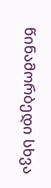წინამორბედი სხვა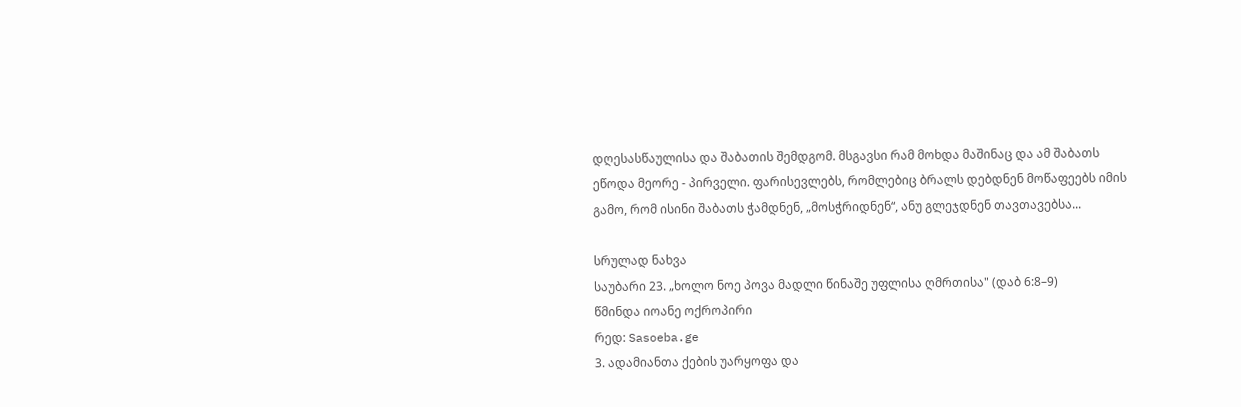დღესასწაულისა და შაბათის შემდგომ. მსგავსი რამ მოხდა მაშინაც და ამ შაბათს ეწოდა მეორე - პირველი. ფარისევლებს, რომლებიც ბრალს დებდნენ მოწაფეებს იმის გამო, რომ ისინი შაბათს ჭამდნენ, „მოსჭრიდნენ“, ანუ გლეჯდნენ თავთავებსა...

სრულად ნახვა
საუბარი 23. „ხოლო ნოე პოვა მადლი წინაშე უფლისა ღმრთისა" (დაბ 6:8–9)
წმინდა იოანე ოქროპირი
რედ: Sasoeba.ge
3. ადამიანთა ქების უარყოფა და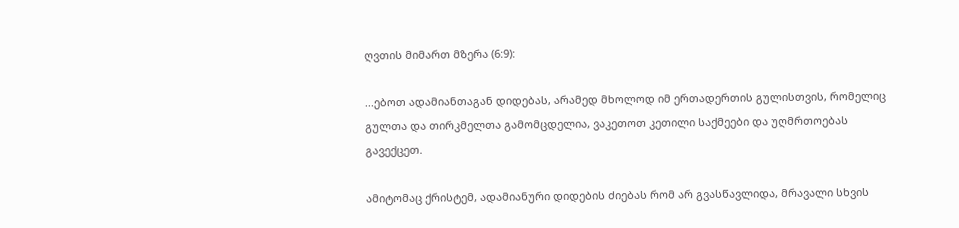ღვთის მიმართ მზერა (6:9):

...ებოთ ადამიანთაგან დიდებას, არამედ მხოლოდ იმ ერთადერთის გულისთვის, რომელიც გულთა და თირკმელთა გამომცდელია, ვაკეთოთ კეთილი საქმეები და უღმრთოებას გავექცეთ.

ამიტომაც ქრისტემ, ადამიანური დიდების ძიებას რომ არ გვასწავლიდა, მრავალი სხვის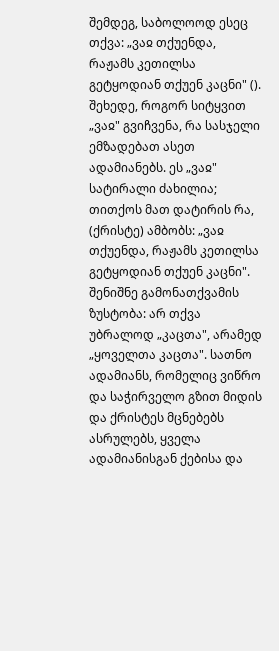შემდეგ, საბოლოოდ ესეც თქვა: „ვაჲ თქუენდა, რაჟამს კეთილსა გეტყოდიან თქუენ კაცნი" (). შეხედე, როგორ სიტყვით „ვაჲ" გვიჩვენა, რა სასჯელი ემზადებათ ასეთ ადამიანებს. ეს „ვაჲ" სატირალი ძახილია; თითქოს მათ დატირის რა, (ქრისტე) ამბობს: „ვაჲ თქუენდა, რაჟამს კეთილსა გეტყოდიან თქუენ კაცნი". შენიშნე გამონათქვამის ზუსტობა: არ თქვა უბრალოდ „კაცთა", არამედ „ყოველთა კაცთა". სათნო ადამიანს, რომელიც ვიწრო და საჭირველო გზით მიდის და ქრისტეს მცნებებს ასრულებს, ყველა ადამიანისგან ქებისა და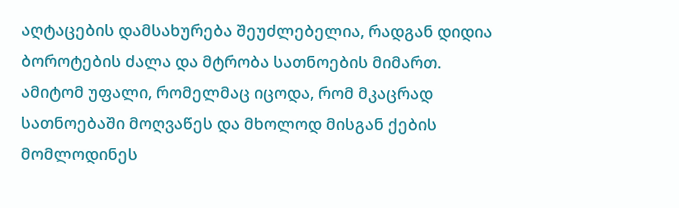აღტაცების დამსახურება შეუძლებელია, რადგან დიდია ბოროტების ძალა და მტრობა სათნოების მიმართ. ამიტომ უფალი, რომელმაც იცოდა, რომ მკაცრად სათნოებაში მოღვაწეს და მხოლოდ მისგან ქების მომლოდინეს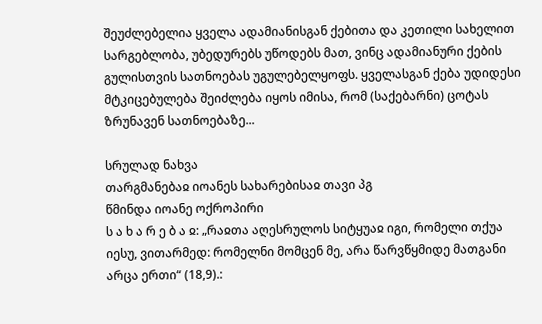შეუძლებელია ყველა ადამიანისგან ქებითა და კეთილი სახელით სარგებლობა, უბედურებს უწოდებს მათ, ვინც ადამიანური ქების გულისთვის სათნოებას უგულებელყოფს. ყველასგან ქება უდიდესი მტკიცებულება შეიძლება იყოს იმისა, რომ (საქებარნი) ცოტას ზრუნავენ სათნოებაზე...

სრულად ნახვა
თარგმანებაჲ იოანეს სახარებისაჲ თავი პგ
წმინდა იოანე ოქროპირი
ს ა ხ ა რ ე ბ ა ჲ: „რაჲთა აღესრულოს სიტყუაჲ იგი, რომელი თქუა იესუ, ვითარმედ: რომელნი მომცენ მე, არა წარვწყმიდე მათგანი არცა ერთი“ (18,9).: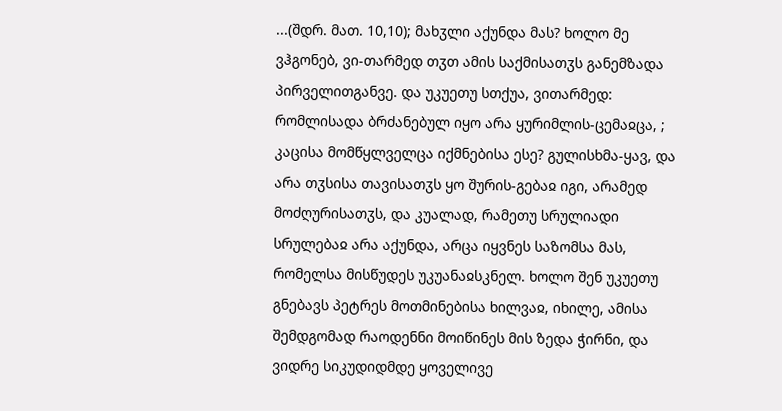...(შდრ. მათ. 10,10); მახჳლი აქუნდა მას? ხოლო მე ვჰგონებ, ვი-თარმედ თჳთ ამის საქმისათჳს განემზადა პირველითგანვე. და უკუეთუ სთქუა, ვითარმედ: რომლისადა ბრძანებულ იყო არა ყურიმლის-ცემაჲცა, ; კაცისა მომწყლველცა იქმნებისა ესე? გულისხმა-ყავ, და არა თჳსისა თავისათჳს ყო შურის-გებაჲ იგი, არამედ მოძღურისათჳს, და კუალად, რამეთუ სრულიადი სრულებაჲ არა აქუნდა, არცა იყვნეს საზომსა მას, რომელსა მისწუდეს უკუანაჲსკნელ. ხოლო შენ უკუეთუ გნებავს პეტრეს მოთმინებისა ხილვაჲ, იხილე, ამისა შემდგომად რაოდენნი მოიწინეს მის ზედა ჭირნი, და ვიდრე სიკუდიდმდე ყოველივე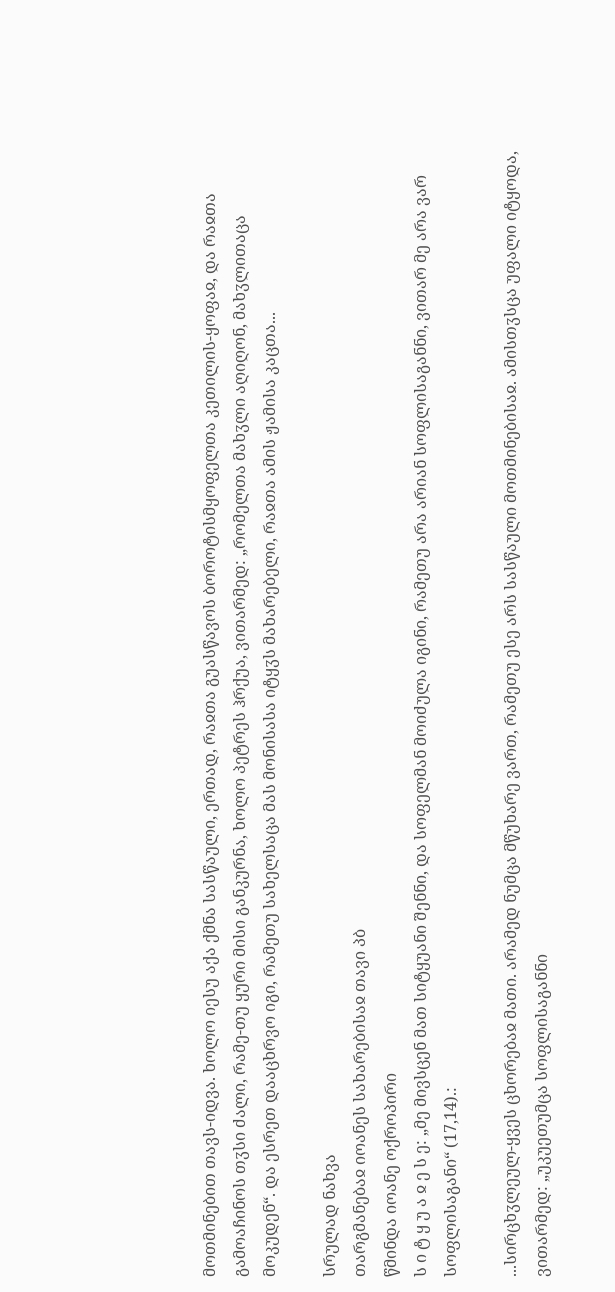მოთმინებით თავს-იდვა. ხოლო იესუ აქა ქმნა სასწაული, ერთად, რაჲთა გუასწავოს ბოროტისმყოფელთა კეთილის-ყოფაჲ, და რაჲთა გამოაჩინოს თჳსი ძალი, რამე-თუ ყური მისი განკურნა, ხოლო პეტრეს ჰრქუა, ვითარმედ: „რომელთა მახჳლი აღიღონ, მახჳლითაცა მოკუდენ“. და ესრეთ დააცხრვო იგი, რამეთუ სახელსაცა მას მონისასა იტყჳს მახარებელი, რაჲთა ამის ჟამისა კაცთა...

სრულად ნახვა
თარგმანებაჲ იოანეს სახარებისაჲ თავი პბ
წმინდა იოანე ოქროპირი
ს ი ტ ყ უ ა ჲ ე ს ე: „მე მივსცენ მათ სიტყუანი შენნი, და სოფელმან მოიძულა იგინი, რამეთუ არა არიან სოფლისაგანნი, ვითარ მე არა ვარ სოფლისაგანი“ (17,14).:

...სირცხჳლეულ-ყვეს ცხორებაჲ მათი. არამედ ნუმცა მწუხარე ვართ, რამეთუ ესე არს სასწაული მოთმინებისაჲ. ამისთჳსცა უფალი იტყოდა, ვითარმედ: „უკუეთუმცა სოფლისაგანნი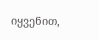იყვენით,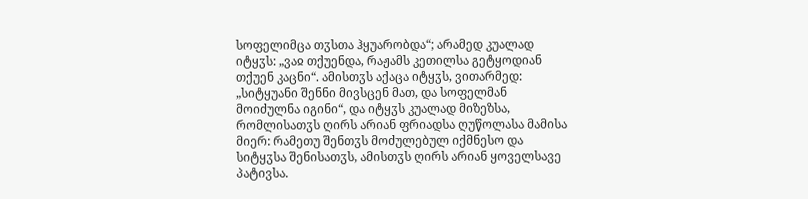სოფელიმცა თჳსთა ჰყუარობდა“; არამედ კუალად იტყჳს: „ვაჲ თქუენდა, რაჟამს კეთილსა გეტყოდიან თქუენ კაცნი“. ამისთჳს აქაცა იტყჳს, ვითარმედ: „სიტყუანი შენნი მივსცენ მათ, და სოფელმან მოიძულნა იგინი“, და იტყჳს კუალად მიზეზსა, რომლისათჳს ღირს არიან ფრიადსა ღუწოლასა მამისა მიერ: რამეთუ შენთჳს მოძულებულ იქმნესო და სიტყჳსა შენისათჳს, ამისთჳს ღირს არიან ყოველსავე პატივსა.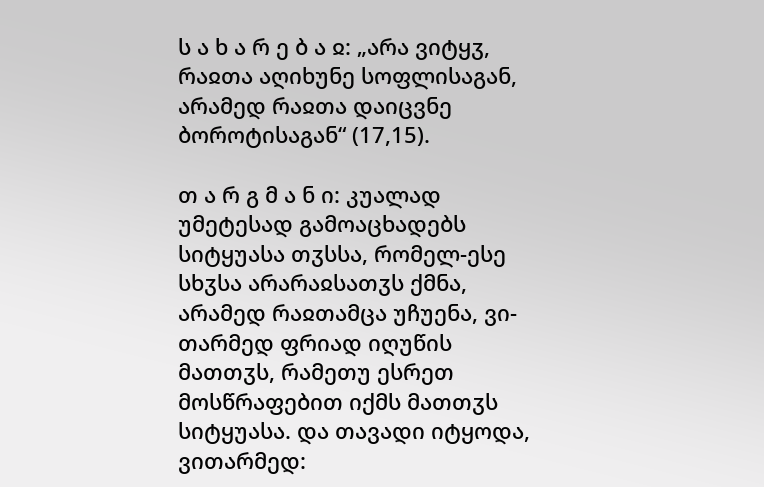ს ა ხ ა რ ე ბ ა ჲ: „არა ვიტყჳ, რაჲთა აღიხუნე სოფლისაგან, არამედ რაჲთა დაიცვნე ბოროტისაგან“ (17,15).

თ ა რ გ მ ა ნ ი: კუალად უმეტესად გამოაცხადებს სიტყუასა თჳსსა, რომელ-ესე სხჳსა არარაჲსათჳს ქმნა, არამედ რაჲთამცა უჩუენა, ვი-თარმედ ფრიად იღუწის მათთჳს, რამეთუ ესრეთ მოსწრაფებით იქმს მათთჳს სიტყუასა. და თავადი იტყოდა, ვითარმედ: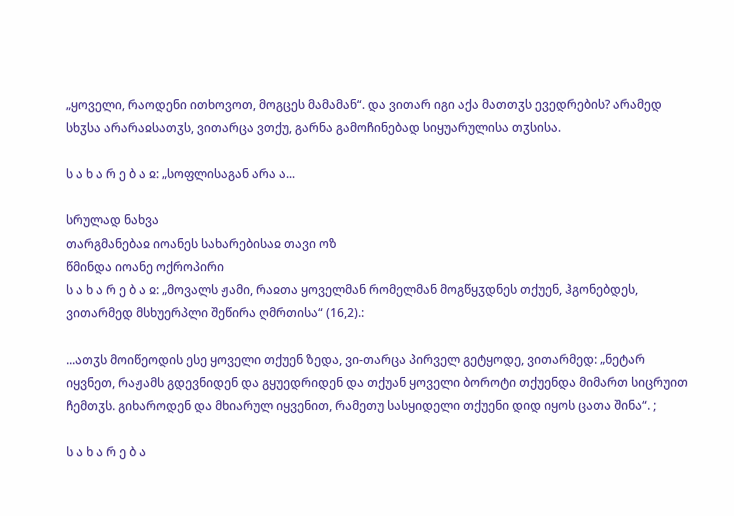„ყოველი, რაოდენი ითხოვოთ, მოგცეს მამამან“. და ვითარ იგი აქა მათთჳს ევედრების? არამედ სხჳსა არარაჲსათჳს, ვითარცა ვთქუ, გარნა გამოჩინებად სიყუარულისა თჳსისა.

ს ა ხ ა რ ე ბ ა ჲ: „სოფლისაგან არა ა...

სრულად ნახვა
თარგმანებაჲ იოანეს სახარებისაჲ თავი ოზ
წმინდა იოანე ოქროპირი
ს ა ხ ა რ ე ბ ა ჲ: „მოვალს ჟამი, რაჲთა ყოველმან რომელმან მოგწყჳდნეს თქუენ, ჰგონებდეს, ვითარმედ მსხუერპლი შეწირა ღმრთისა“ (16,2).:

...ათჳს მოიწეოდის ესე ყოველი თქუენ ზედა, ვი-თარცა პირველ გეტყოდე, ვითარმედ: „ნეტარ იყვნეთ, რაჟამს გდევნიდენ და გყუედრიდენ და თქუან ყოველი ბოროტი თქუენდა მიმართ სიცრუით ჩემთჳს. გიხაროდენ და მხიარულ იყვენით, რამეთუ სასყიდელი თქუენი დიდ იყოს ცათა შინა“. ;

ს ა ხ ა რ ე ბ ა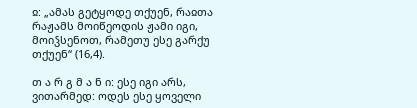ჲ: „ამას გეტყოდე თქუენ, რაჲთა რაჟამს მოიწეოდის ჟამი იგი, მოიჴსენოთ, რამეთუ ესე გარქუ თქუენ“ (16,4).

თ ა რ გ მ ა ნ ი: ესე იგი არს, ვითარმედ: ოდეს ესე ყოველი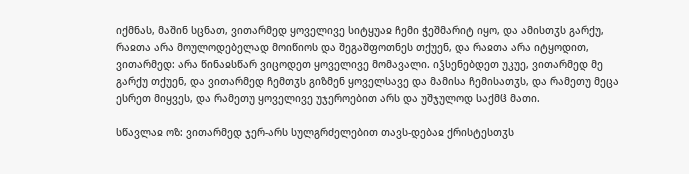იქმნას, მაშინ სცნათ, ვითარმედ ყოველივე სიტყუაჲ ჩემი ჭეშმარიტ იყო, და ამისთჳს გარქუ, რაჲთა არა მოულოდებელად მოიწიოს და შეგაშფოთნეს თქუენ, და რაჲთა არა იტყოდით, ვითარმედ: არა წინაჲსწარ ვიცოდეთ ყოველივე მომავალი. იჴსენებდეთ უკუე, ვითარმედ მე გარქუ თქუენ, და ვითარმედ ჩემთჳს გიზმენ ყოველსავე და მამისა ჩემისათჳს, და რამეთუ მეცა ესრეთ მიყვეს, და რამეთუ ყოველივე უჯეროებით არს და უშჯულოდ საქმჱ მათი.

სწავლაჲ ოზ: ვითარმედ ჯერ-არს სულგრძელებით თავს-დებაჲ ქრისტესთჳს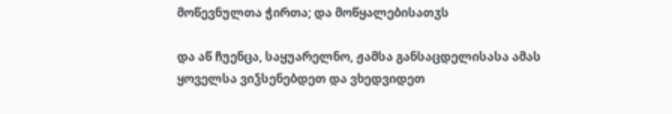მოწევნულთა ჭირთა; და მოწყალებისათჳს

და აწ ჩუენცა, საყუარელნო, ჟამსა განსაცდელისასა ამას ყოველსა ვიჴსენებდეთ და ვხედვიდეთ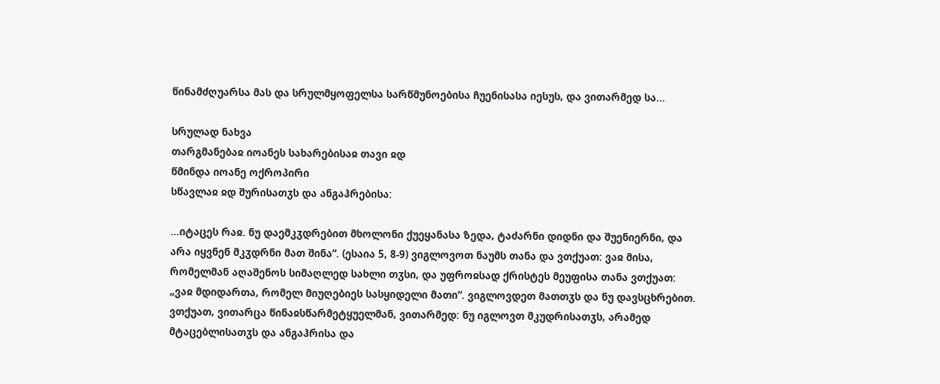წინამძღუარსა მას და სრულმყოფელსა სარწმუნოებისა ჩუენისასა იესუს, და ვითარმედ სა...

სრულად ნახვა
თარგმანებაჲ იოანეს სახარებისაჲ თავი ჲდ
წმინდა იოანე ოქროპირი
სწავლაჲ ჲდ შურისათჳს და ანგაჰრებისა:

...იტაცეს რაჲ. ნუ დაემკჳდრებით მხოლონი ქუეყანასა ზედა, ტაძარნი დიდნი და შუენიერნი, და არა იყვნენ მკჳდრნი მათ შინა“. (ესაია 5, 8-9) ვიგლოვოთ ნაუმს თანა და ვთქუათ: ვაჲ მისა, რომელმან აღაშენოს სიმაღლედ სახლი თჳსი, და უფროჲსად ქრისტეს მეუფისა თანა ვთქუათ: „ვაჲ მდიდართა, რომელ მიუღებიეს სასყიდელი მათი“. ვიგლოვდეთ მათთჳს და ნუ დავსცხრებით. ვთქუათ, ვითარცა წინაჲსწარმეტყუელმან, ვითარმედ: ნუ იგლოვთ მკუდრისათჳს, არამედ მტაცებლისათჳს და ანგაჰრისა და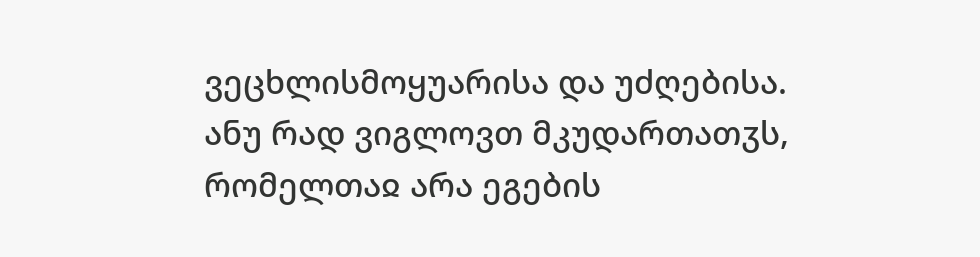ვეცხლისმოყუარისა და უძღებისა. ანუ რად ვიგლოვთ მკუდართათჳს, რომელთაჲ არა ეგების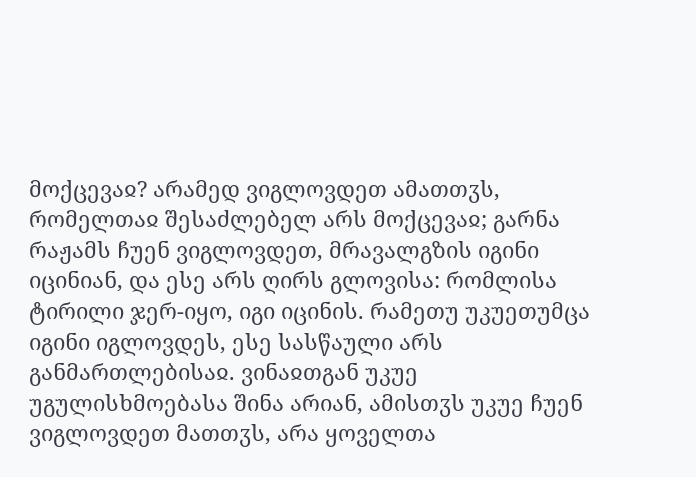მოქცევაჲ? არამედ ვიგლოვდეთ ამათთჳს, რომელთაჲ შესაძლებელ არს მოქცევაჲ; გარნა რაჟამს ჩუენ ვიგლოვდეთ, მრავალგზის იგინი იცინიან, და ესე არს ღირს გლოვისა: რომლისა ტირილი ჯერ-იყო, იგი იცინის. რამეთუ უკუეთუმცა იგინი იგლოვდეს, ესე სასწაული არს განმართლებისაჲ. ვინაჲთგან უკუე უგულისხმოებასა შინა არიან, ამისთჳს უკუე ჩუენ ვიგლოვდეთ მათთჳს, არა ყოველთა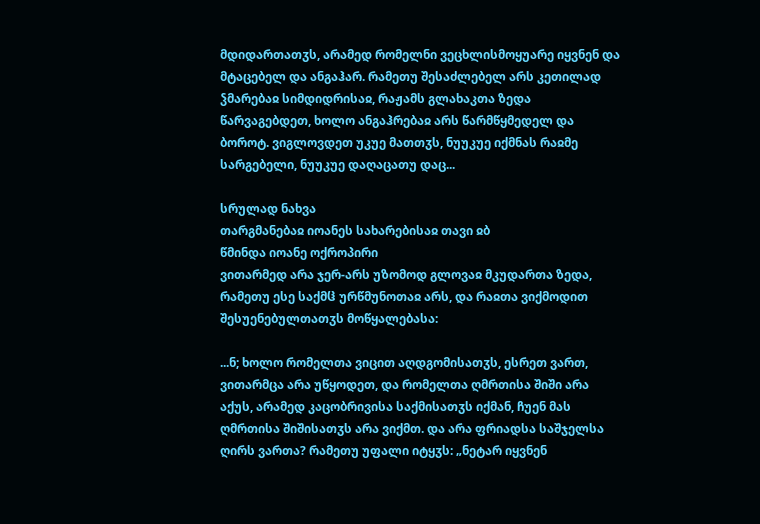მდიდართათჳს, არამედ რომელნი ვეცხლისმოყუარე იყვნენ და მტაცებელ და ანგაჰარ. რამეთუ შესაძლებელ არს კეთილად ჴმარებაჲ სიმდიდრისაჲ, რაჟამს გლახაკთა ზედა წარვაგებდეთ, ხოლო ანგაჰრებაჲ არს წარმწყმედელ და ბოროტ. ვიგლოვდეთ უკუე მათთჳს, ნუუკუე იქმნას რაჲმე სარგებელი, ნუუკუე დაღაცათუ დაც...

სრულად ნახვა
თარგმანებაჲ იოანეს სახარებისაჲ თავი ჲბ
წმინდა იოანე ოქროპირი
ვითარმედ არა ჯერ-არს უზომოდ გლოვაჲ მკუდართა ზედა, რამეთუ ესე საქმჱ ურწმუნოთაჲ არს, და რაჲთა ვიქმოდით შესუენებულთათჳს მოწყალებასა:

...ნ; ხოლო რომელთა ვიცით აღდგომისათჳს, ესრეთ ვართ, ვითარმცა არა უწყოდეთ, და რომელთა ღმრთისა შიში არა აქუს, არამედ კაცობრივისა საქმისათჳს იქმან, ჩუენ მას ღმრთისა შიშისათჳს არა ვიქმთ. და არა ფრიადსა საშჯელსა ღირს ვართა? რამეთუ უფალი იტყჳს: „ნეტარ იყვნენ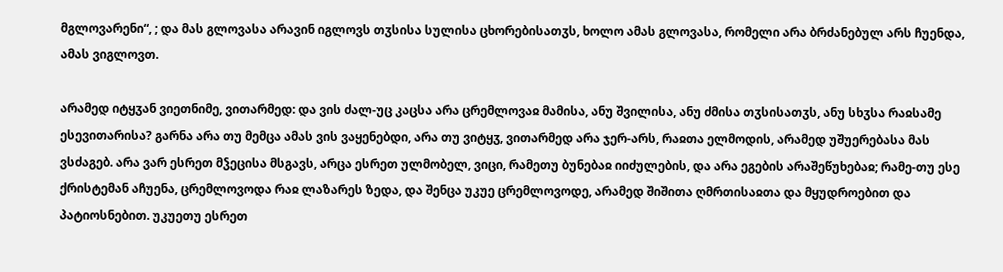მგლოვარენი“, ; და მას გლოვასა არავინ იგლოვს თჳსისა სულისა ცხორებისათჳს, ხოლო ამას გლოვასა, რომელი არა ბრძანებულ არს ჩუენდა, ამას ვიგლოვთ.

არამედ იტყჳან ვიეთნიმე, ვითარმედ: და ვის ძალ-უც კაცსა არა ცრემლოვაჲ მამისა, ანუ შვილისა, ანუ ძმისა თჳსისათჳს, ანუ სხჳსა რაჲსამე ესევითარისა? გარნა არა თუ მემცა ამას ვის ვაყენებდი, არა თუ ვიტყჳ, ვითარმედ არა ჯერ-არს, რაჲთა ელმოდის, არამედ უშუერებასა მას ვსძაგებ. არა ვარ ესრეთ მჴეცისა მსგავს, არცა ესრეთ ულმობელ, ვიცი, რამეთუ ბუნებაჲ იიძულების, და არა ეგების არაშეწუხებაჲ; რამე-თუ ესე ქრისტემან აჩუენა, ცრემლოვოდა რაჲ ლაზარეს ზედა, და შენცა უკუე ცრემლოვოდე, არამედ შიშითა ღმრთისაჲთა და მყუდროებით და პატიოსნებით. უკუეთუ ესრეთ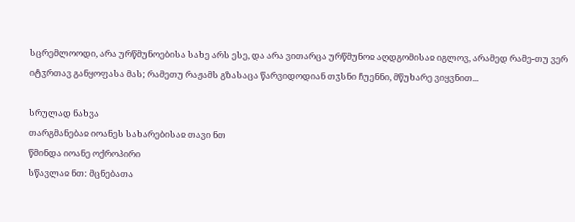სცრემლოოდი, არა ურწმუნოებისა სახე არს ესე, და არა ვითარცა ურწმუნოჲ აღდგომისაჲ იგლოვ, არამედ რამე-თუ ვერ იტჳრთავ განყოფასა მას; რამეთუ რაჟამს გზასაცა წარვიდოდიან თჳსნი ჩუენნი, მწუხარე ვიყვნით...

სრულად ნახვა
თარგმანებაჲ იოანეს სახარებისაჲ თავი ნთ
წმინდა იოანე ოქროპირი
სწავლაჲ ნთ: მცნებათა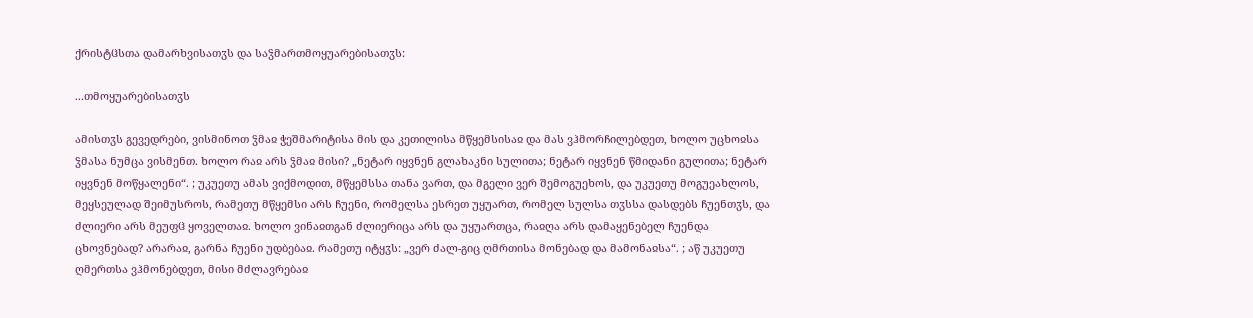ქრისტჱსთა დამარხვისათჳს და საჴმართმოყუარებისათჳს:

...თმოყუარებისათჳს

ამისთჳს გევედრები, ვისმინოთ ჴმაჲ ჭეშმარიტისა მის და კეთილისა მწყემსისაჲ და მას ვჰმორჩილებდეთ, ხოლო უცხოჲსა ჴმასა ნუმცა ვისმენთ. ხოლო რაჲ არს ჴმაჲ მისი? „ნეტარ იყვნენ გლახაკნი სულითა; ნეტარ იყვნენ წმიდანი გულითა; ნეტარ იყვნენ მოწყალენი“. ; უკუეთუ ამას ვიქმოდით, მწყემსსა თანა ვართ, და მგელი ვერ შემოგუეხოს, და უკუეთუ მოგუეახლოს, მეყსეულად შეიმუსროს, რამეთუ მწყემსი არს ჩუენი, რომელსა ესრეთ უყუართ, რომელ სულსა თჳსსა დასდებს ჩუენთჳს, და ძლიერი არს მეუფჱ ყოველთაჲ. ხოლო ვინაჲთგან ძლიერიცა არს და უყუართცა, რაჲღა არს დამაყენებელ ჩუენდა ცხოვნებად? არარაჲ, გარნა ჩუენი უდბებაჲ. რამეთუ იტყჳს: „ვერ ძალ-გიც ღმრთისა მონებად და მამონაჲსა“. ; აწ უკუეთუ ღმერთსა ვჰმონებდეთ, მისი მძლავრებაჲ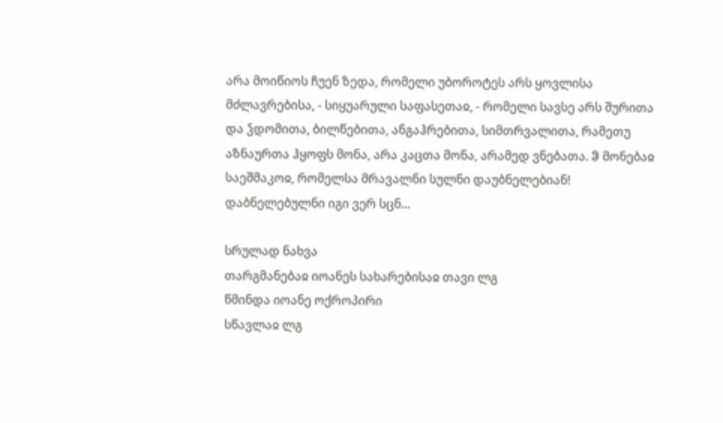არა მოიწიოს ჩუენ ზედა, რომელი უბოროტეს არს ყოვლისა მძლავრებისა, - სიყუარული საფასეთაჲ, - რომელი სავსე არს შურითა და ჴდომითა, ბილწებითა, ანგაჰრებითა, სიმთრვალითა, რამეთუ აზნაურთა ჰყოფს მონა, არა კაცთა მონა, არამედ ვნებათა. ჵ მონებაჲ საეშმაკოჲ, რომელსა მრავალნი სულნი დაუბნელებიან! დაბნელებულნი იგი ვერ სცნ...

სრულად ნახვა
თარგმანებაჲ იოანეს სახარებისაჲ თავი ლგ
წმინდა იოანე ოქროპირი
სწავლაჲ ლგ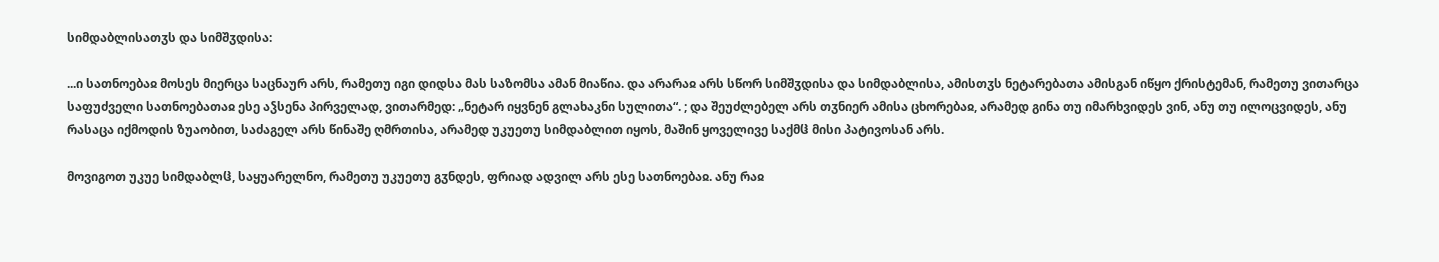სიმდაბლისათჳს და სიმშჳდისა:

...ი სათნოებაჲ მოსეს მიერცა საცნაურ არს, რამეთუ იგი დიდსა მას საზომსა ამან მიაწია. და არარაჲ არს სწორ სიმშჳდისა და სიმდაბლისა, ამისთჳს ნეტარებათა ამისგან იწყო ქრისტემან, რამეთუ ვითარცა საფუძველი სათნოებათაჲ ესე აჴსენა პირველად, ვითარმედ: „ნეტარ იყვნენ გლახაკნი სულითა“. ; და შეუძლებელ არს თჳნიერ ამისა ცხორებაჲ, არამედ გინა თუ იმარხვიდეს ვინ, ანუ თუ ილოცვიდეს, ანუ რასაცა იქმოდის ზუაობით, საძაგელ არს წინაშე ღმრთისა, არამედ უკუეთუ სიმდაბლით იყოს, მაშინ ყოველივე საქმჱ მისი პატივოსან არს.

მოვიგოთ უკუე სიმდაბლჱ, საყუარელნო, რამეთუ უკუეთუ გჳნდეს, ფრიად ადვილ არს ესე სათნოებაჲ. ანუ რაჲ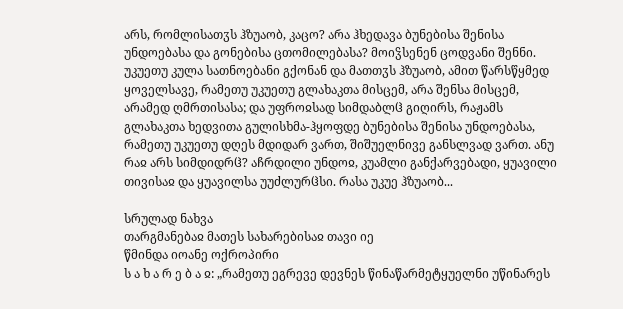არს, რომლისათჳს ჰზუაობ, კაცო? არა ჰხედავა ბუნებისა შენისა უნდოებასა და გონებისა ცთომილებასა? მოიჴსენენ ცოდვანი შენნი. უკუეთუ კულა სათნოებანი გქონან და მათთჳს ჰზუაობ, ამით წარსწყმედ ყოველსავე, რამეთუ უკუეთუ გლახაკთა მისცემ, არა შენსა მისცემ, არამედ ღმრთისასა; და უფროჲსად სიმდაბლჱ გიღირს, რაჟამს გლახაკთა ხედვითა გულისხმა-ჰყოფდე ბუნებისა შენისა უნდოებასა, რამეთუ უკუეთუ დღეს მდიდარ ვართ, შიშუელნივე განსლვად ვართ. ანუ რაჲ არს სიმდიდრჱ? აჩრდილი უნდოჲ, კუამლი განქარვებადი, ყუავილი თივისაჲ და ყუავილსა უუძლურჱსი. რასა უკუე ჰზუაობ...

სრულად ნახვა
თარგმანებაჲ მათეს სახარებისაჲ თავი იე
წმინდა იოანე ოქროპირი
ს ა ხ ა რ ე ბ ა ჲ: „რამეთუ ეგრევე დევნეს წინაწარმეტყუელნი უწინარეს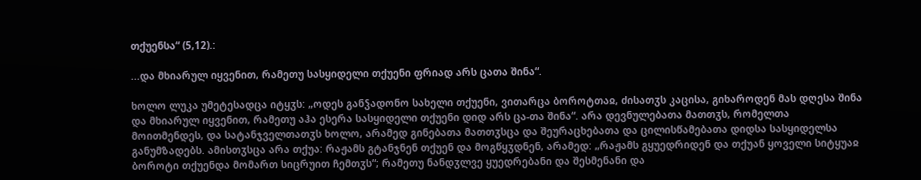თქუენსა“ (5,12).:

...და მხიარულ იყვენით, რამეთუ სასყიდელი თქუენი ფრიად არს ცათა შინა“.

ხოლო ლუკა უმეტესადცა იტყჳს: „ოდეს განჴადონო სახელი თქუენი, ვითარცა ბოროტთაჲ, ძისათჳს კაცისა, გიხაროდენ მას დღესა შინა და მხიარულ იყვენით, რამეთუ აჰა ესერა სასყიდელი თქუენი დიდ არს ცა-თა შინა“. არა დევნულებათა მათთჳს, რომელთა მოითმენდეს, და სატანჯველთათჳს ხოლო, არამედ გინებათა მათთჳსცა და შეურაცხებათა და ცილისწამებათა დიდსა სასყიდელსა განუმზადებს. ამისთჳსცა არა თქუა: რაჟამს გტანჯნენ თქუენ და მოგწყჳდნენ, არამედ: „რაჟამს გყუედრიდენ და თქუან ყოველი სიტყუაჲ ბოროტი თქუენდა მომართ სიცრუით ჩემთჳს“; რამეთუ ნანდჳლვე ყუედრებანი და შესმენანი და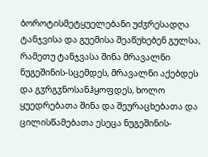ბოროტისმეტყუელებანი უძჳრესადღა ტანჯვისა და გუემისა შეაწუხებენ გულსა, რამეთუ ტანჯვასა შინა მრავალნი ნუგეშინის-სცემდეს, მრავალნი აქებდეს და გჳრგჳნოსანჰყოფდეს, ხოლო ყუედრებათა შინა და შეურაცხებათა და ცილისწამებათა ესეცა ნუგეშინის-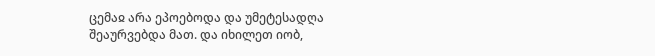ცემაჲ არა ეპოებოდა და უმეტესადღა შეაურვებდა მათ. და იხილეთ იობ,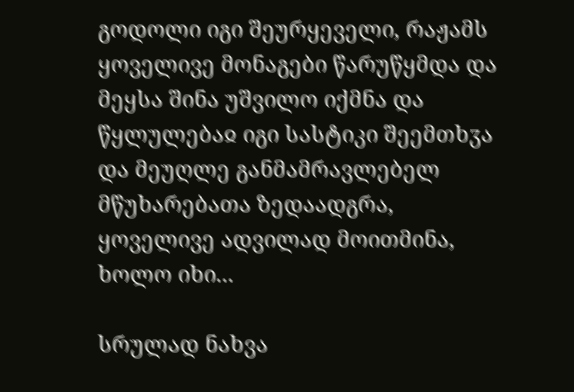გოდოლი იგი შეურყეველი, რაჟამს ყოველივე მონაგები წარუწყმდა და მეყსა შინა უშვილო იქმნა და წყლულებაჲ იგი სასტიკი შეემთხჳა და მეუღლე განმამრავლებელ მწუხარებათა ზედაადგრა, ყოველივე ადვილად მოითმინა, ხოლო იხი...

სრულად ნახვა